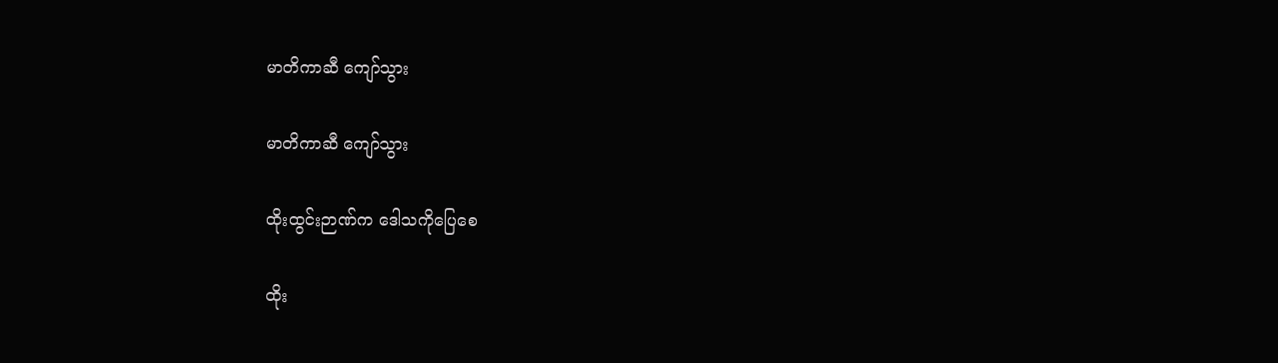မာတိကာဆီ ကျော်သွား

မာတိကာဆီ ကျော်သွား

ထိုးထွင်းဉာဏ်က ဒေါသကိုပြေစေ

ထိုး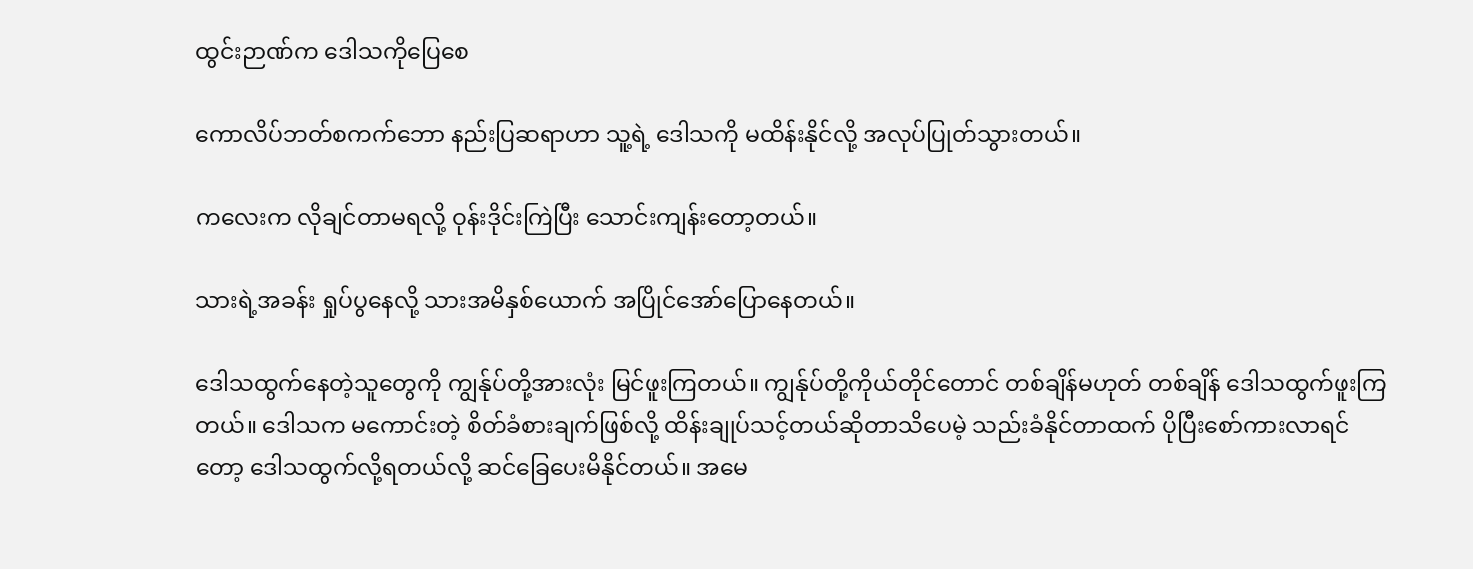ထွင်းဉာဏ်က ဒေါသကိုပြေစေ

ကောလိပ်ဘတ်စကက်ဘော နည်းပြဆရာဟာ သူ့ရဲ့ ဒေါသကို မထိန်းနိုင်လို့ အလုပ်ပြုတ်သွားတယ်။

ကလေးက လိုချင်တာမရလို့ ဝုန်းဒိုင်းကြဲပြီး သောင်းကျန်းတော့တယ်။

သားရဲ့အခန်း ရှုပ်ပွနေလို့ သားအမိနှစ်ယောက် အပြိုင်အော်ပြောနေတယ်။

ဒေါသထွက်နေတဲ့သူတွေကို ကျွန်ုပ်တို့အားလုံး မြင်ဖူးကြတယ်။ ကျွန်ုပ်တို့ကိုယ်တိုင်တောင် တစ်ချိန်မဟုတ် တစ်ချိန် ဒေါသထွက်ဖူးကြတယ်။ ဒေါသက မကောင်းတဲ့ စိတ်ခံစားချက်ဖြစ်လို့ ထိန်းချုပ်သင့်တယ်ဆိုတာသိပေမဲ့ သည်းခံနိုင်တာထက် ပိုပြီးစော်ကားလာရင်တော့ ဒေါသထွက်လို့ရတယ်လို့ ဆင်ခြေပေးမိနိုင်တယ်။ အမေ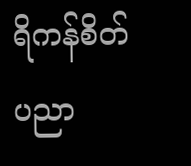ရိကန်စိတ်ပညာ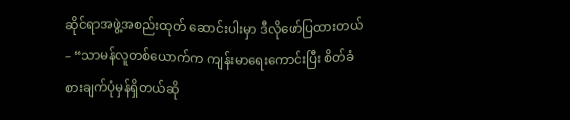ဆိုင်ရာအဖွဲ့အစည်းထုတ် ဆောင်းပါးမှာ ဒီလိုဖော်ပြထားတယ်– “သာမန်လူတစ်ယောက်က ကျန်းမာရေးကောင်းပြီး စိတ်ခံစားချက်ပုံမှန်ရှိတယ်ဆို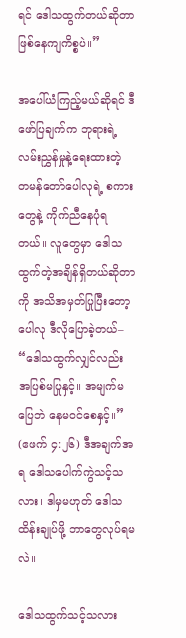ရင် ဒေါသထွက်တယ်ဆိုတာ ဖြစ်နေကျကိစ္စပဲ။”

အပေါ်ယံကြည့်မယ်ဆိုရင် ဒီဖော်ပြချက်က ဘုရားရဲ့လမ်းညွှန်မှုနဲ့ရေးထားတဲ့ တမန်တော်ပေါလုရဲ့ စကားတွေနဲ့ ကိုက်ညီနေပုံရတယ်။ လူတွေမှာ ဒေါသထွက်တဲ့အချိန်ရှိတယ်ဆိုတာကို အသိအမှတ်ပြုပြီးတော့ ပေါလု ဒီလိုပြောခဲ့တယ်– “ဒေါသထွက်လျှင်လည်း အပြစ်မပြုနှင့်။ အမျက်မပြေဘဲ နေမဝင်စေနှင့်။” (ဧဖက် ၄:၂၆) ဒီအချက်အရ ဒေါသပေါက်ကွဲသင့်သလား၊ ဒါမှမဟုတ် ဒေါသထိန်းချုပ်ဖို့ ဘာတွေလုပ်ရမလဲ။

ဒေါသထွက်သင့်သလား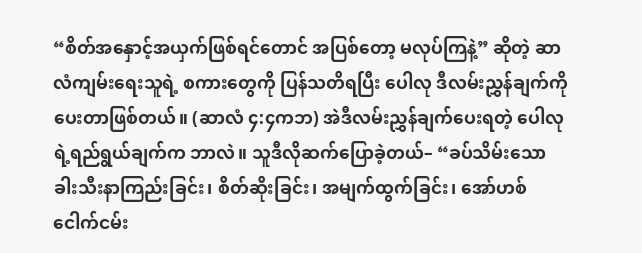“စိတ်အနှောင့်အယှက်ဖြစ်ရင်တောင် အပြစ်တော့ မလုပ်ကြနဲ့” ဆိုတဲ့ ဆာလံကျမ်းရေးသူရဲ့ စကားတွေကို ပြန်သတိရပြီး ပေါလု ဒီလမ်းညွှန်ချက်ကို ပေးတာဖြစ်တယ်။ (ဆာလံ ၄:၄ကဘ) အဲဒီလမ်းညွှန်ချက်ပေးရတဲ့ ပေါလုရဲ့ရည်ရွယ်ချက်က ဘာလဲ။ သူဒီလိုဆက်ပြောခဲ့တယ်– “ခပ်သိမ်းသော ခါးသီးနာကြည်းခြင်း၊ စိတ်ဆိုးခြင်း၊ အမျက်ထွက်ခြင်း၊ အော်ဟစ်ငေါက်ငမ်း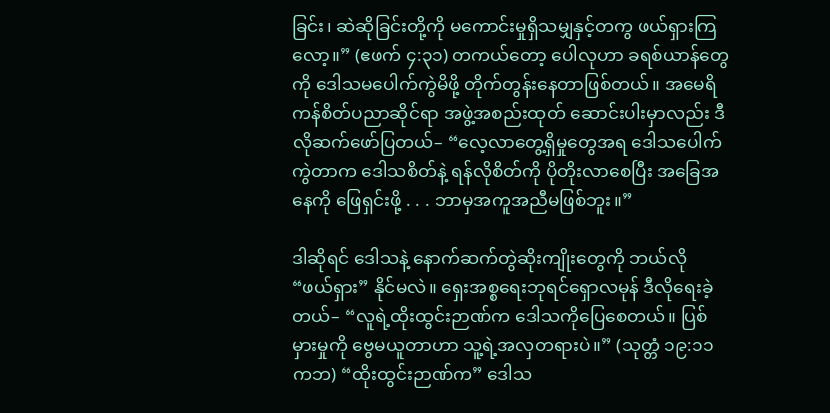ခြင်း၊ ဆဲဆိုခြင်းတို့ကို မကောင်းမှုရှိသမျှနှင့်တကွ ဖယ်ရှားကြလော့။” (ဧဖက် ၄:၃၁) တကယ်တော့ ပေါလုဟာ ခရစ်ယာန်တွေကို ဒေါသမပေါက်ကွဲမိဖို့ တိုက်တွန်းနေတာဖြစ်တယ်။ အမေရိကန်စိတ်ပညာဆိုင်ရာ အဖွဲ့အစည်းထုတ် ဆောင်းပါးမှာလည်း ဒီလိုဆက်ဖော်ပြတယ်– “လေ့လာတွေ့ရှိမှုတွေအရ ဒေါသပေါက်ကွဲတာက ဒေါသစိတ်နဲ့ ရန်လိုစိတ်ကို ပိုတိုးလာစေပြီး အခြေအနေကို ဖြေရှင်းဖို့ . . . ဘာမှအကူအညီမဖြစ်ဘူး။”

ဒါဆိုရင် ဒေါသနဲ့ နောက်ဆက်တွဲဆိုးကျိုးတွေကို ဘယ်လို “ဖယ်ရှား” နိုင်မလဲ။ ရှေးအစ္စရေးဘုရင်ရှောလမုန် ဒီလိုရေးခဲ့တယ်– “လူရဲ့ထိုးထွင်းဉာဏ်က ဒေါသကိုပြေစေတယ်။ ပြစ်မှားမှုကို ဗွေမယူတာဟာ သူ့ရဲ့အလှတရားပဲ။” (သုတ္တံ ၁၉:၁၁ကဘ) “ထိုးထွင်းဉာဏ်က” ဒေါသ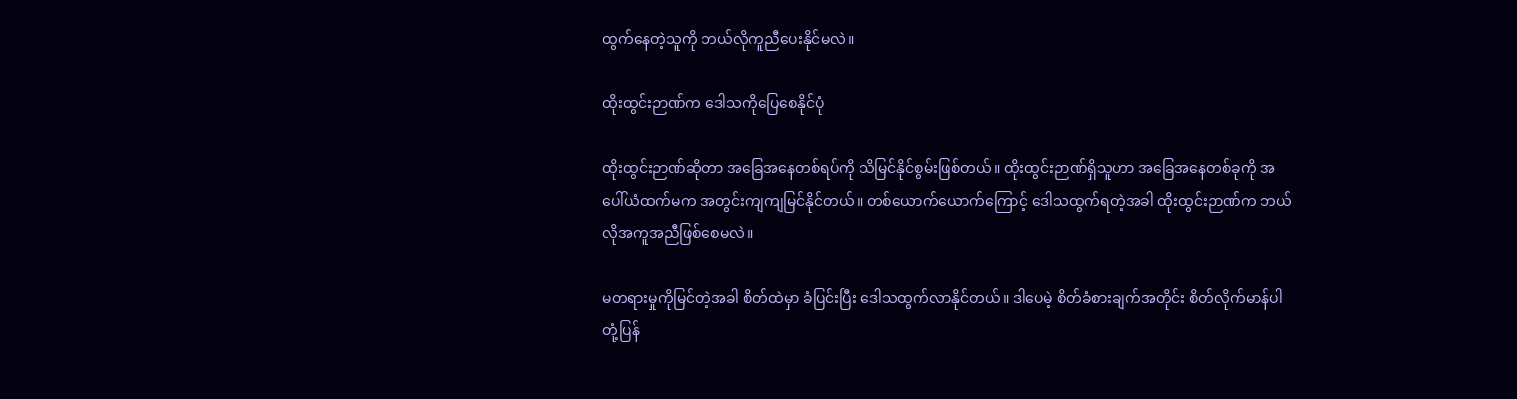ထွက်နေတဲ့သူကို ဘယ်လိုကူညီပေးနိုင်မလဲ။

ထိုးထွင်းဉာဏ်က ဒေါသကိုပြေစေနိုင်ပုံ

ထိုးထွင်းဉာဏ်ဆိုတာ အခြေအနေတစ်ရပ်ကို သိမြင်နိုင်စွမ်းဖြစ်တယ်။ ထိုးထွင်းဉာဏ်ရှိသူဟာ အခြေအနေတစ်ခုကို အပေါ်ယံထက်မက အတွင်းကျကျမြင်နိုင်တယ်။ တစ်ယောက်ယောက်ကြောင့် ဒေါသထွက်ရတဲ့အခါ ထိုးထွင်းဉာဏ်က ဘယ်လိုအကူအညီဖြစ်စေမလဲ။

မတရားမှုကိုမြင်တဲ့အခါ စိတ်ထဲမှာ ခံပြင်းပြီး ဒေါသထွက်လာနိုင်တယ်။ ဒါပေမဲ့ စိတ်ခံစားချက်အတိုင်း စိတ်လိုက်မာန်ပါ တုံ့ပြန်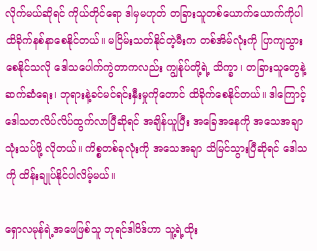လိုက်မယ်ဆိုရင် ကိုယ်တိုင်ရော ဒါမှမဟုတ် တခြားသူတစ်ယောက်ယောက်ကိုပါ ထိခိုက်နစ်နာစေနိုင်တယ်။ မငြိမ်းသတ်နိုင်တဲ့မီးက တစ်အိမ်လုံးကို ပြာကျသွားစေနိုင်သလို ဒေါသပေါက်ကွဲတာကလည်း ကျွန်ုပ်တို့ရဲ့ သိက္ခာ၊ တခြားသူတွေနဲ့ဆက်ဆံရေး၊ ဘုရားနဲ့ခင်မင်ရင်းနှီးမှုကိုတောင် ထိခိုက်စေနိုင်တယ်။ ဒါကြောင့် ဒေါသတလိပ်လိပ်ထွက်လာပြီဆိုရင် အချိန်ယူပြီး အခြေအနေကို အသေအချာသုံးသပ်ဖို့ လိုတယ်။ ကိစ္စတစ်ခုလုံးကို အသေအချာ သိမြင်သွားပြီဆိုရင် ဒေါသကို ထိန်းချုပ်နိုင်ပါလိမ့်မယ်။

ရှောလမုန်ရဲ့အဖေဖြစ်သူ ဘုရင်ဒါဝိဒ်ဟာ သူ့ရဲ့ထိုး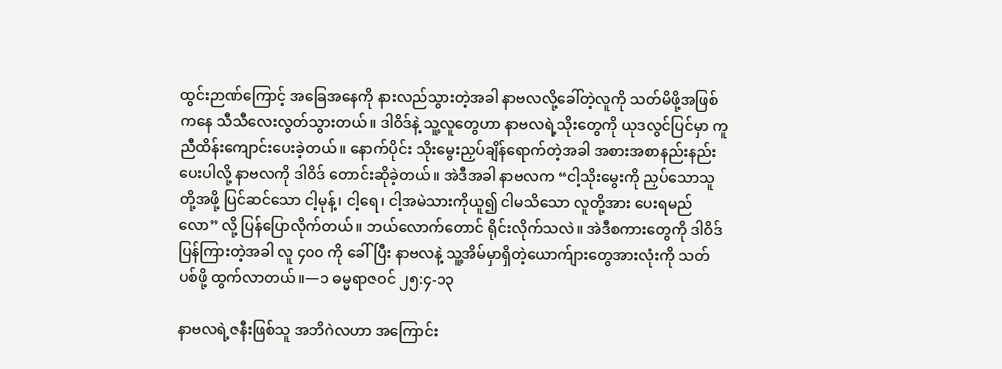ထွင်းဉာဏ်ကြောင့် အခြေအနေကို နားလည်သွားတဲ့အခါ နာဗလလို့ခေါ်တဲ့လူကို သတ်မိဖို့အဖြစ်ကနေ သီသီလေးလွတ်သွားတယ်။ ဒါဝိဒ်နဲ့ သူ့လူတွေဟာ နာဗလရဲ့သိုးတွေကို ယုဒလွင်ပြင်မှာ ကူညီထိန်းကျောင်းပေးခဲ့တယ်။ နောက်ပိုင်း သိုးမွေးညှပ်ချိန်ရောက်တဲ့အခါ အစားအစာနည်းနည်းပေးပါလို့ နာဗလကို ဒါဝိဒ် တောင်းဆိုခဲ့တယ်။ အဲဒီအခါ နာဗလက “ငါ့သိုးမွေးကို ညှပ်သောသူတို့အဖို့ ပြင်ဆင်သော ငါ့မုန့်၊ ငါ့ရေ၊ ငါ့အမဲသားကိုယူ၍ ငါမသိသော လူတို့အား ပေးရမည်လော” လို့ ပြန်ပြောလိုက်တယ်။ ဘယ်လောက်တောင် ရိုင်းလိုက်သလဲ။ အဲဒီစကားတွေကို ဒါဝိဒ်ပြန်ကြားတဲ့အခါ လူ ၄၀၀ ကို ခေါ်ပြီး နာဗလနဲ့ သူ့အိမ်မှာရှိတဲ့ယောက်ျားတွေအားလုံးကို သတ်ပစ်ဖို့ ထွက်လာတယ်။—၁ ဓမ္မရာဇဝင် ၂၅:၄-၁၃

နာဗလရဲ့ဇနီးဖြစ်သူ အဘိဂဲလဟာ အကြောင်း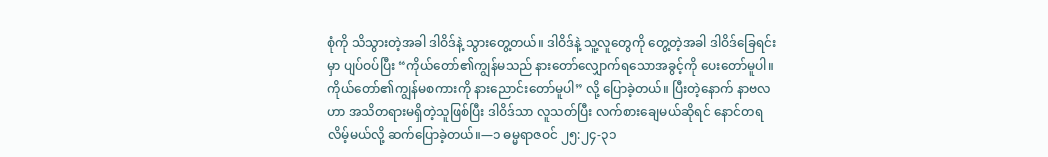စုံကို သိသွားတဲ့အခါ ဒါဝိဒ်နဲ့ သွားတွေ့တယ်။ ဒါဝိဒ်နဲ့ သူ့လူတွေကို တွေ့တဲ့အခါ ဒါဝိဒ်ခြေရင်းမှာ ပျပ်ဝပ်ပြီး “ကိုယ်တော်၏ကျွန်မသည် နားတော်လျှောက်ရသောအခွင့်ကို ပေးတော်မူပါ။ ကိုယ်တော်၏ကျွန်မစကားကို နားညောင်းတော်မူပါ” လို့ ပြောခဲ့တယ်။ ပြီးတဲ့နောက် နာဗလဟာ အသိတရားမရှိတဲ့သူဖြစ်ပြီး ဒါဝိဒ်သာ လူသတ်ပြီး လက်စားချေမယ်ဆိုရင် နောင်တရလိမ့်မယ်လို့ ဆက်ပြောခဲ့တယ်။—၁ ဓမ္မရာဇဝင် ၂၅:၂၄-၃၁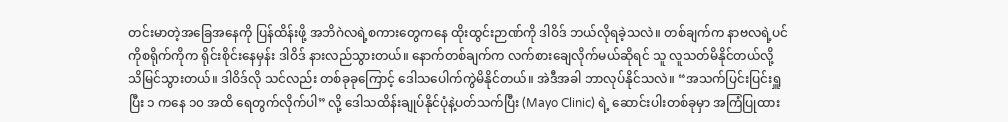တင်းမာတဲ့အခြေအနေကို ပြန်ထိန်းဖို့ အဘိဂဲလရဲ့စကားတွေကနေ ထိုးထွင်းဉာဏ်ကို ဒါဝိဒ် ဘယ်လိုရခဲ့သလဲ။ တစ်ချက်က နာဗလရဲ့ပင်ကိုစရိုက်ကိုက ရိုင်းစိုင်းနေမှန်း ဒါဝိဒ် နားလည်သွားတယ်။ နောက်တစ်ချက်က လက်စားချေလိုက်မယ်ဆိုရင် သူ လူသတ်မိနိုင်တယ်လို့ သိမြင်သွားတယ်။ ဒါဝိဒ်လို သင်လည်း တစ်ခုခုကြောင့် ဒေါသပေါက်ကွဲမိနိုင်တယ်။ အဲဒီအခါ ဘာလုပ်နိုင်သလဲ။ “အသက်ပြင်းပြင်းရှူပြီး ၁ ကနေ ၁၀ အထိ ရေတွက်လိုက်ပါ” လို့ ဒေါသထိန်းချုပ်နိုင်ပုံနဲ့ပတ်သက်ပြီး (Mayo Clinic) ရဲ့ ဆောင်းပါးတစ်ခုမှာ အကြံပြုထား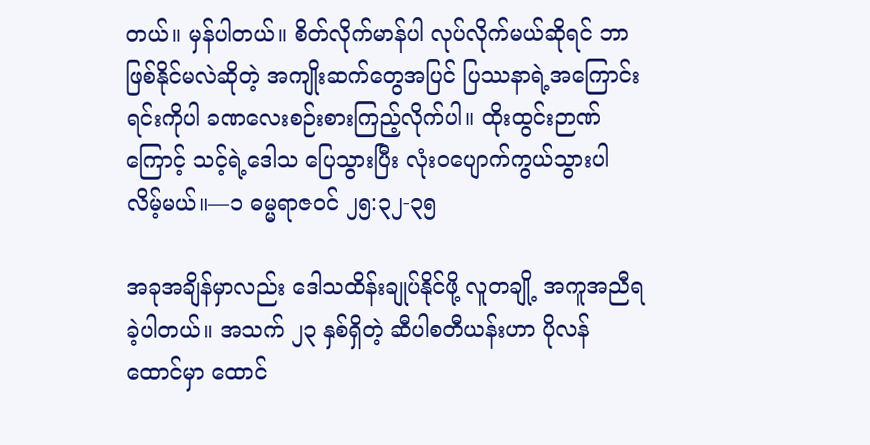တယ်။ မှန်ပါတယ်။ စိတ်လိုက်မာန်ပါ လုပ်လိုက်မယ်ဆိုရင် ဘာဖြစ်နိုင်မလဲဆိုတဲ့ အကျိုးဆက်တွေအပြင် ပြဿနာရဲ့အကြောင်းရင်းကိုပါ ခဏလေးစဉ်းစားကြည့်လိုက်ပါ။ ထိုးထွင်းဉာဏ်ကြောင့် သင့်ရဲ့ဒေါသ ပြေသွားပြီး လုံးဝပျောက်ကွယ်သွားပါလိမ့်မယ်။—၁ ဓမ္မရာဇဝင် ၂၅:၃၂-၃၅

အခုအချိန်မှာလည်း ဒေါသထိန်းချုပ်နိုင်ဖို့ လူတချို့ အကူအညီရခဲ့ပါတယ်။ အသက် ၂၃ နှစ်ရှိတဲ့ ဆီပါစတီယန်းဟာ ပိုလန်ထောင်မှာ ထောင်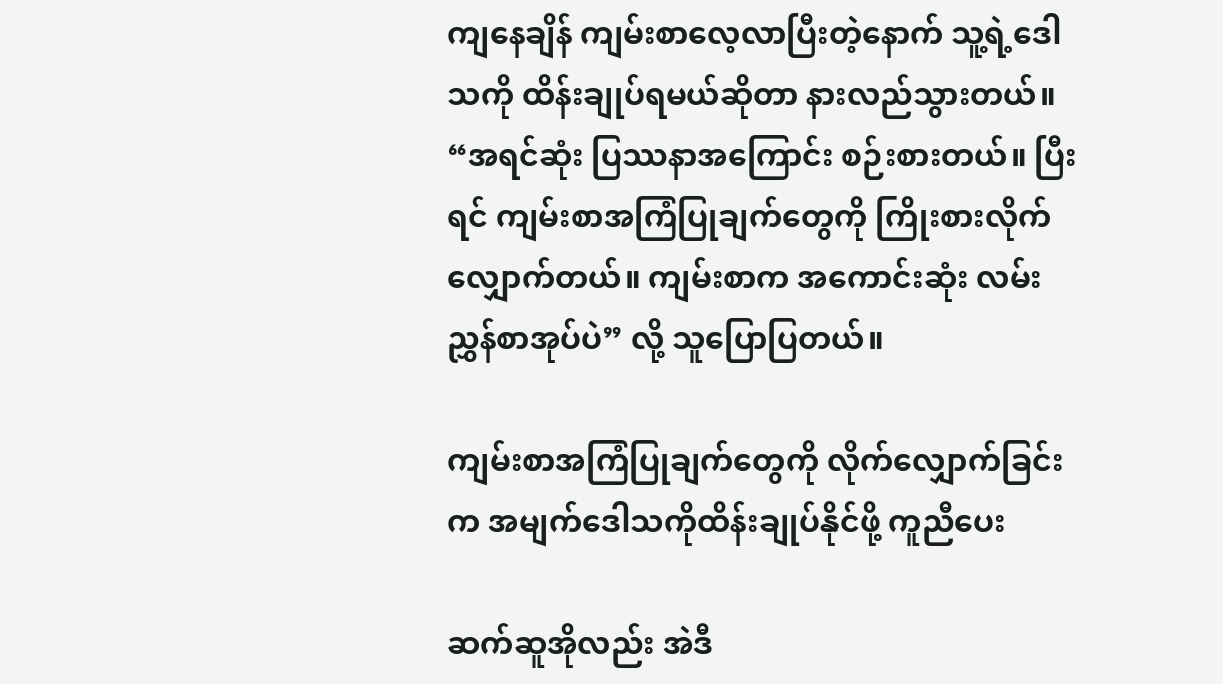ကျနေချိန် ကျမ်းစာလေ့လာပြီးတဲ့နောက် သူ့ရဲ့ဒေါသကို ထိန်းချုပ်ရမယ်ဆိုတာ နားလည်သွားတယ်။ “အရင်ဆုံး ပြဿနာအကြောင်း စဉ်းစားတယ်။ ပြီးရင် ကျမ်းစာအကြံပြုချက်တွေကို ကြိုးစားလိုက်လျှောက်တယ်။ ကျမ်းစာက အကောင်းဆုံး လမ်းညွှန်စာအုပ်ပဲ” လို့ သူပြောပြတယ်။

ကျမ်းစာအကြံပြုချက်တွေကို လိုက်လျှောက်ခြင်းက အမျက်ဒေါသကိုထိန်းချုပ်နိုင်ဖို့ ကူညီပေး

ဆက်ဆူအိုလည်း အဲဒီ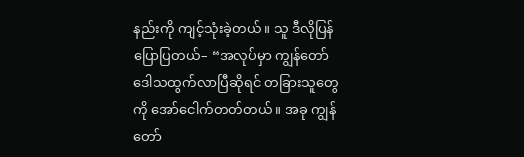နည်းကို ကျင့်သုံးခဲ့တယ်။ သူ ဒီလိုပြန်ပြောပြတယ်– “အလုပ်မှာ ကျွန်တော် ဒေါသထွက်လာပြီဆိုရင် တခြားသူတွေကို အော်ငေါက်တတ်တယ်။ အခု ကျွန်တော်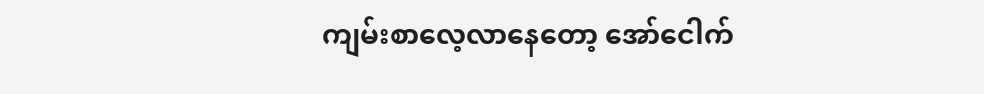ကျမ်းစာလေ့လာနေတော့ အော်ငေါက်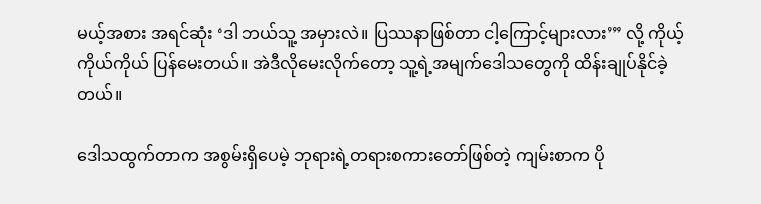မယ့်အစား အရင်ဆုံး ‘ဒါ ဘယ်သူ့ အမှားလဲ။ ပြဿနာဖြစ်တာ ငါ့ကြောင့်များလား’” လို့ ကိုယ့်ကိုယ်ကိုယ် ပြန်မေးတယ်။ အဲဒီလိုမေးလိုက်တော့ သူ့ရဲ့အမျက်ဒေါသတွေကို ထိန်းချုပ်နိုင်ခဲ့တယ်။

ဒေါသထွက်တာက အစွမ်းရှိပေမဲ့ ဘုရားရဲ့တရားစကားတော်ဖြစ်တဲ့ ကျမ်းစာက ပို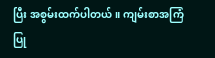ပြီး အစွမ်းထက်ပါတယ်။ ကျမ်းစာအကြံပြု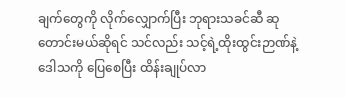ချက်တွေကို လိုက်လျှောက်ပြီး ဘုရားသခင်ဆီ ဆုတောင်းမယ်ဆိုရင် သင်လည်း သင့်ရဲ့ထိုးထွင်းဉာဏ်နဲ့ ဒေါသကို ပြေစေပြီး ထိန်းချုပ်လာ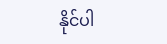နိုင်ပါ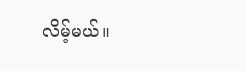လိမ့်မယ်။